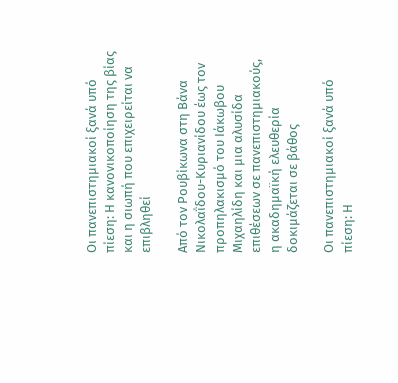Οι πανεπιστημιακοί ξανά υπό πίεση: Η κανονικοποίηση της βίας και η σιωπή που επιχειρείται να επιβληθεί

Από τον Ρουβίκωνα στη Βάνα Νικολαΐδου-Κυριανίδου έως τον προπηλακισμό του Ιάκωβου Μιχαηλίδη και μια αλυσίδα επιθέσεων σε πανεπιστημιακούς, η ακαδημαϊκή ελευθερία δοκιμάζεται σε βάθος

Οι πανεπιστημιακοί ξανά υπό πίεση: Η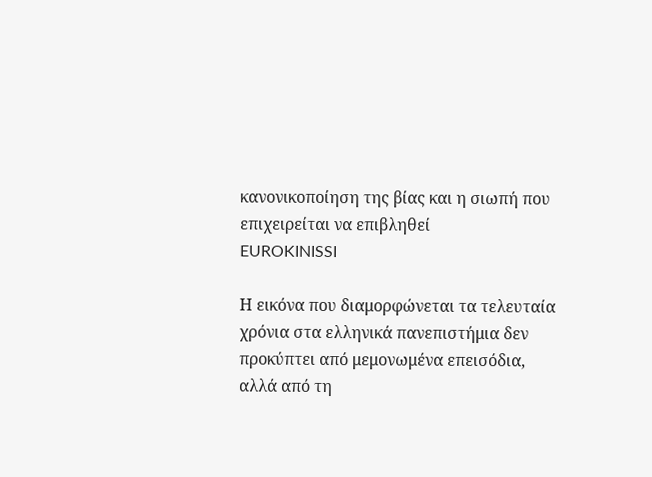κανονικοποίηση της βίας και η σιωπή που επιχειρείται να επιβληθεί
EUROKINISSI

Η εικόνα που διαμορφώνεται τα τελευταία χρόνια στα ελληνικά πανεπιστήμια δεν προκύπτει από μεμονωμένα επεισόδια, αλλά από τη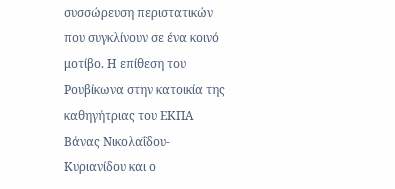συσσώρευση περιστατικών που συγκλίνουν σε ένα κοινό μοτίβο. Η επίθεση του Ρουβίκωνα στην κατοικία της καθηγήτριας του ΕΚΠΑ Βάνας Νικολαΐδου-Κυριανίδου και ο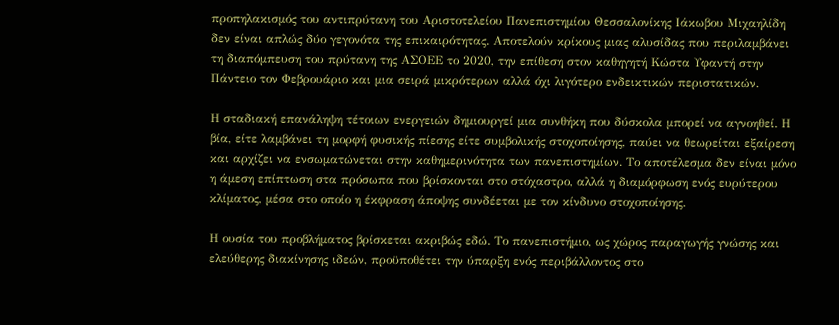προπηλακισμός του αντιπρύτανη του Αριστοτελείου Πανεπιστημίου Θεσσαλονίκης Ιάκωβου Μιχαηλίδη δεν είναι απλώς δύο γεγονότα της επικαιρότητας. Αποτελούν κρίκους μιας αλυσίδας που περιλαμβάνει τη διαπόμπευση του πρύτανη της ΑΣΟΕΕ το 2020, την επίθεση στον καθηγητή Κώστα Υφαντή στην Πάντειο τον Φεβρουάριο και μια σειρά μικρότερων αλλά όχι λιγότερο ενδεικτικών περιστατικών.

Η σταδιακή επανάληψη τέτοιων ενεργειών δημιουργεί μια συνθήκη που δύσκολα μπορεί να αγνοηθεί. Η βία, είτε λαμβάνει τη μορφή φυσικής πίεσης είτε συμβολικής στοχοποίησης, παύει να θεωρείται εξαίρεση και αρχίζει να ενσωματώνεται στην καθημερινότητα των πανεπιστημίων. Το αποτέλεσμα δεν είναι μόνο η άμεση επίπτωση στα πρόσωπα που βρίσκονται στο στόχαστρο, αλλά η διαμόρφωση ενός ευρύτερου κλίματος, μέσα στο οποίο η έκφραση άποψης συνδέεται με τον κίνδυνο στοχοποίησης.

Η ουσία του προβλήματος βρίσκεται ακριβώς εδώ. Το πανεπιστήμιο, ως χώρος παραγωγής γνώσης και ελεύθερης διακίνησης ιδεών, προϋποθέτει την ύπαρξη ενός περιβάλλοντος στο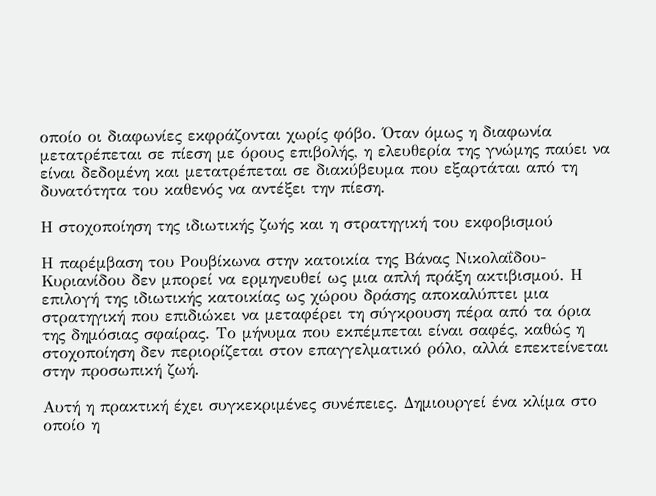οποίο οι διαφωνίες εκφράζονται χωρίς φόβο. Όταν όμως η διαφωνία μετατρέπεται σε πίεση με όρους επιβολής, η ελευθερία της γνώμης παύει να είναι δεδομένη και μετατρέπεται σε διακύβευμα που εξαρτάται από τη δυνατότητα του καθενός να αντέξει την πίεση.

Η στοχοποίηση της ιδιωτικής ζωής και η στρατηγική του εκφοβισμού

Η παρέμβαση του Ρουβίκωνα στην κατοικία της Βάνας Νικολαΐδου-Κυριανίδου δεν μπορεί να ερμηνευθεί ως μια απλή πράξη ακτιβισμού. Η επιλογή της ιδιωτικής κατοικίας ως χώρου δράσης αποκαλύπτει μια στρατηγική που επιδιώκει να μεταφέρει τη σύγκρουση πέρα από τα όρια της δημόσιας σφαίρας. Το μήνυμα που εκπέμπεται είναι σαφές, καθώς η στοχοποίηση δεν περιορίζεται στον επαγγελματικό ρόλο, αλλά επεκτείνεται στην προσωπική ζωή.

Αυτή η πρακτική έχει συγκεκριμένες συνέπειες. Δημιουργεί ένα κλίμα στο οποίο η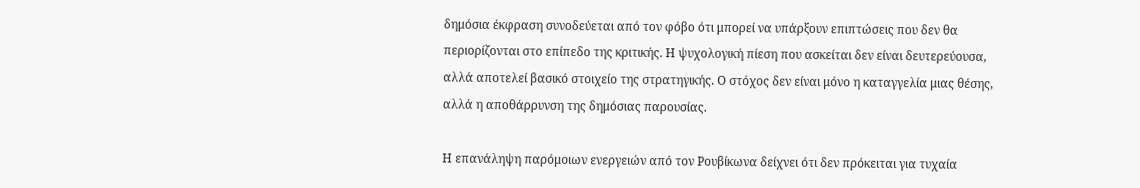δημόσια έκφραση συνοδεύεται από τον φόβο ότι μπορεί να υπάρξουν επιπτώσεις που δεν θα περιορίζονται στο επίπεδο της κριτικής. Η ψυχολογική πίεση που ασκείται δεν είναι δευτερεύουσα, αλλά αποτελεί βασικό στοιχείο της στρατηγικής. Ο στόχος δεν είναι μόνο η καταγγελία μιας θέσης, αλλά η αποθάρρυνση της δημόσιας παρουσίας.

Η επανάληψη παρόμοιων ενεργειών από τον Ρουβίκωνα δείχνει ότι δεν πρόκειται για τυχαία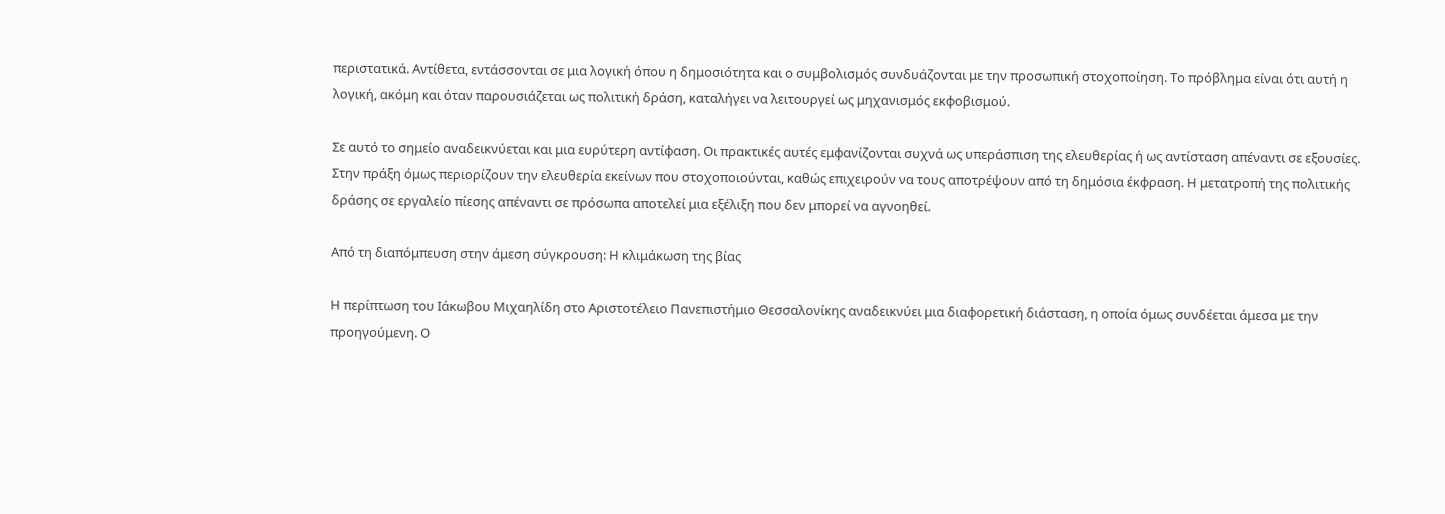περιστατικά. Αντίθετα, εντάσσονται σε μια λογική όπου η δημοσιότητα και ο συμβολισμός συνδυάζονται με την προσωπική στοχοποίηση. Το πρόβλημα είναι ότι αυτή η λογική, ακόμη και όταν παρουσιάζεται ως πολιτική δράση, καταλήγει να λειτουργεί ως μηχανισμός εκφοβισμού.

Σε αυτό το σημείο αναδεικνύεται και μια ευρύτερη αντίφαση. Οι πρακτικές αυτές εμφανίζονται συχνά ως υπεράσπιση της ελευθερίας ή ως αντίσταση απέναντι σε εξουσίες. Στην πράξη όμως περιορίζουν την ελευθερία εκείνων που στοχοποιούνται, καθώς επιχειρούν να τους αποτρέψουν από τη δημόσια έκφραση. Η μετατροπή της πολιτικής δράσης σε εργαλείο πίεσης απέναντι σε πρόσωπα αποτελεί μια εξέλιξη που δεν μπορεί να αγνοηθεί.

Από τη διαπόμπευση στην άμεση σύγκρουση: Η κλιμάκωση της βίας

Η περίπτωση του Ιάκωβου Μιχαηλίδη στο Αριστοτέλειο Πανεπιστήμιο Θεσσαλονίκης αναδεικνύει μια διαφορετική διάσταση, η οποία όμως συνδέεται άμεσα με την προηγούμενη. Ο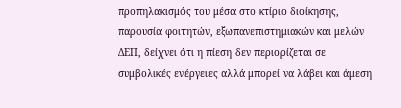προπηλακισμός του μέσα στο κτίριο διοίκησης, παρουσία φοιτητών, εξωπανεπιστημιακών και μελών ΔΕΠ, δείχνει ότι η πίεση δεν περιορίζεται σε συμβολικές ενέργειες αλλά μπορεί να λάβει και άμεση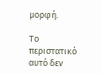μορφή.

Το περιστατικό αυτό δεν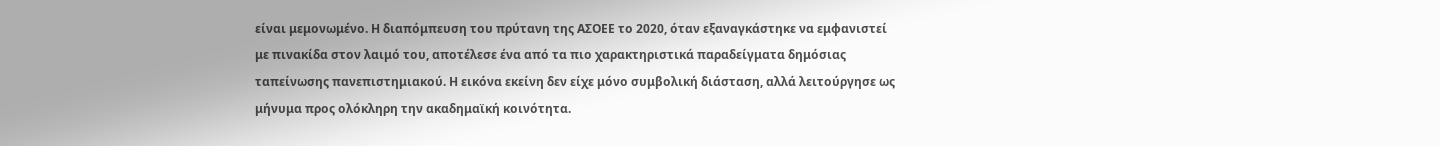είναι μεμονωμένο. Η διαπόμπευση του πρύτανη της ΑΣΟΕΕ το 2020, όταν εξαναγκάστηκε να εμφανιστεί με πινακίδα στον λαιμό του, αποτέλεσε ένα από τα πιο χαρακτηριστικά παραδείγματα δημόσιας ταπείνωσης πανεπιστημιακού. Η εικόνα εκείνη δεν είχε μόνο συμβολική διάσταση, αλλά λειτούργησε ως μήνυμα προς ολόκληρη την ακαδημαϊκή κοινότητα.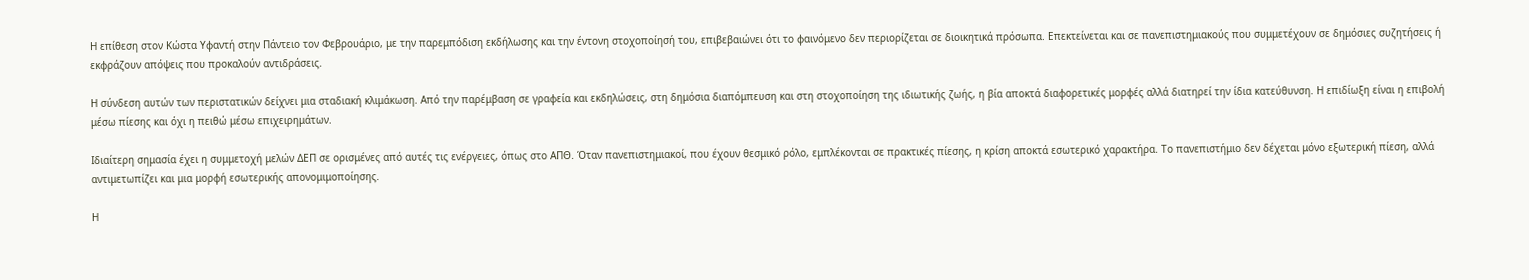Η επίθεση στον Κώστα Υφαντή στην Πάντειο τον Φεβρουάριο, με την παρεμπόδιση εκδήλωσης και την έντονη στοχοποίησή του, επιβεβαιώνει ότι το φαινόμενο δεν περιορίζεται σε διοικητικά πρόσωπα. Επεκτείνεται και σε πανεπιστημιακούς που συμμετέχουν σε δημόσιες συζητήσεις ή εκφράζουν απόψεις που προκαλούν αντιδράσεις.

Η σύνδεση αυτών των περιστατικών δείχνει μια σταδιακή κλιμάκωση. Από την παρέμβαση σε γραφεία και εκδηλώσεις, στη δημόσια διαπόμπευση και στη στοχοποίηση της ιδιωτικής ζωής, η βία αποκτά διαφορετικές μορφές αλλά διατηρεί την ίδια κατεύθυνση. Η επιδίωξη είναι η επιβολή μέσω πίεσης και όχι η πειθώ μέσω επιχειρημάτων.

Ιδιαίτερη σημασία έχει η συμμετοχή μελών ΔΕΠ σε ορισμένες από αυτές τις ενέργειες, όπως στο ΑΠΘ. Όταν πανεπιστημιακοί, που έχουν θεσμικό ρόλο, εμπλέκονται σε πρακτικές πίεσης, η κρίση αποκτά εσωτερικό χαρακτήρα. Το πανεπιστήμιο δεν δέχεται μόνο εξωτερική πίεση, αλλά αντιμετωπίζει και μια μορφή εσωτερικής απονομιμοποίησης.

Η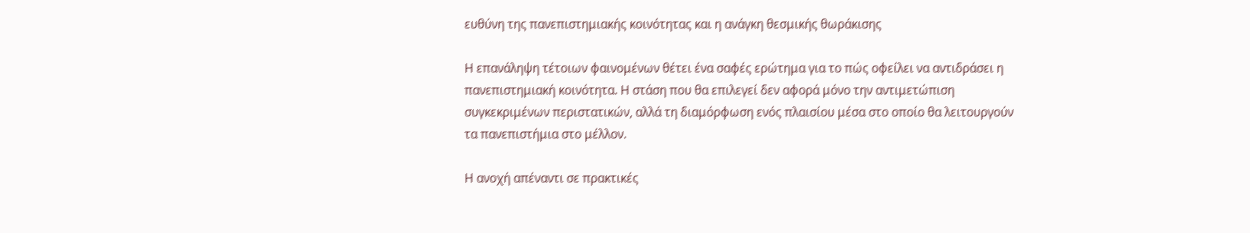ευθύνη της πανεπιστημιακής κοινότητας και η ανάγκη θεσμικής θωράκισης

Η επανάληψη τέτοιων φαινομένων θέτει ένα σαφές ερώτημα για το πώς οφείλει να αντιδράσει η πανεπιστημιακή κοινότητα. Η στάση που θα επιλεγεί δεν αφορά μόνο την αντιμετώπιση συγκεκριμένων περιστατικών, αλλά τη διαμόρφωση ενός πλαισίου μέσα στο οποίο θα λειτουργούν τα πανεπιστήμια στο μέλλον.

Η ανοχή απέναντι σε πρακτικές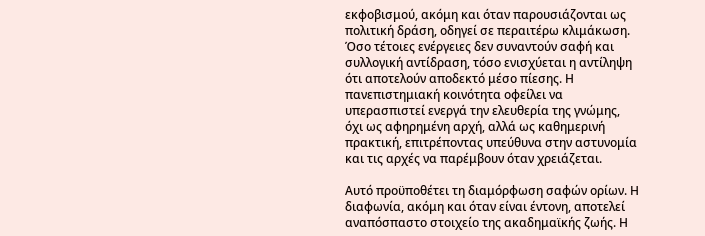εκφοβισμού, ακόμη και όταν παρουσιάζονται ως πολιτική δράση, οδηγεί σε περαιτέρω κλιμάκωση. Όσο τέτοιες ενέργειες δεν συναντούν σαφή και συλλογική αντίδραση, τόσο ενισχύεται η αντίληψη ότι αποτελούν αποδεκτό μέσο πίεσης. Η πανεπιστημιακή κοινότητα οφείλει να υπερασπιστεί ενεργά την ελευθερία της γνώμης, όχι ως αφηρημένη αρχή, αλλά ως καθημερινή πρακτική, επιτρέποντας υπεύθυνα στην αστυνομία και τις αρχές να παρέμβουν όταν χρειάζεται.

Αυτό προϋποθέτει τη διαμόρφωση σαφών ορίων. Η διαφωνία, ακόμη και όταν είναι έντονη, αποτελεί αναπόσπαστο στοιχείο της ακαδημαϊκής ζωής. Η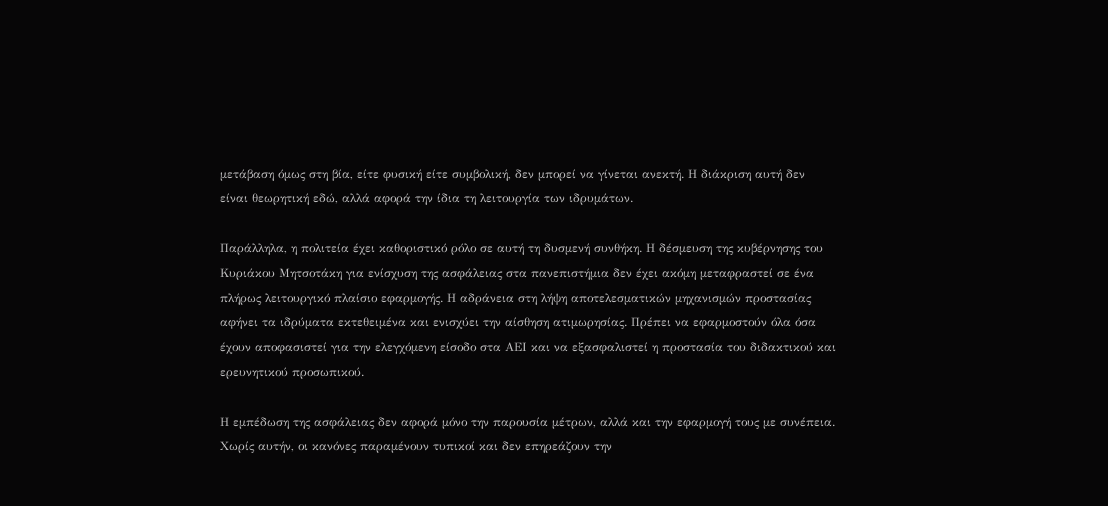μετάβαση όμως στη βία, είτε φυσική είτε συμβολική, δεν μπορεί να γίνεται ανεκτή. Η διάκριση αυτή δεν είναι θεωρητική εδώ, αλλά αφορά την ίδια τη λειτουργία των ιδρυμάτων.

Παράλληλα, η πολιτεία έχει καθοριστικό ρόλο σε αυτή τη δυσμενή συνθήκη. Η δέσμευση της κυβέρνησης του Κυριάκου Μητσοτάκη για ενίσχυση της ασφάλειας στα πανεπιστήμια δεν έχει ακόμη μεταφραστεί σε ένα πλήρως λειτουργικό πλαίσιο εφαρμογής. Η αδράνεια στη λήψη αποτελεσματικών μηχανισμών προστασίας αφήνει τα ιδρύματα εκτεθειμένα και ενισχύει την αίσθηση ατιμωρησίας. Πρέπει να εφαρμοστούν όλα όσα έχουν αποφασιστεί για την ελεγχόμενη είσοδο στα ΑΕΙ και να εξασφαλιστεί η προστασία του διδακτικού και ερευνητικού προσωπικού.

Η εμπέδωση της ασφάλειας δεν αφορά μόνο την παρουσία μέτρων, αλλά και την εφαρμογή τους με συνέπεια. Χωρίς αυτήν, οι κανόνες παραμένουν τυπικοί και δεν επηρεάζουν την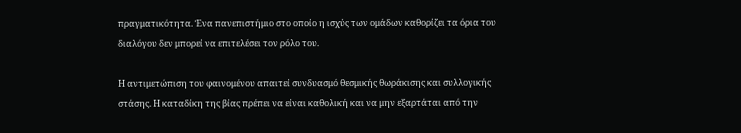πραγματικότητα. Ένα πανεπιστήμιο στο οποίο η ισχύς των ομάδων καθορίζει τα όρια του διαλόγου δεν μπορεί να επιτελέσει τον ρόλο του.

Η αντιμετώπιση του φαινομένου απαιτεί συνδυασμό θεσμικής θωράκισης και συλλογικής στάσης. Η καταδίκη της βίας πρέπει να είναι καθολική και να μην εξαρτάται από την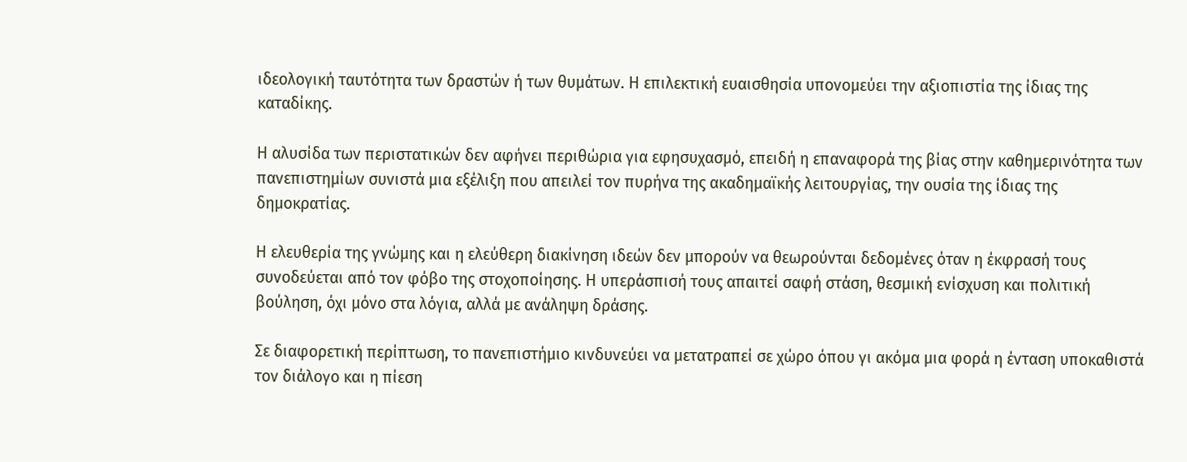ιδεολογική ταυτότητα των δραστών ή των θυμάτων. Η επιλεκτική ευαισθησία υπονομεύει την αξιοπιστία της ίδιας της καταδίκης.

Η αλυσίδα των περιστατικών δεν αφήνει περιθώρια για εφησυχασμό, επειδή η επαναφορά της βίας στην καθημερινότητα των πανεπιστημίων συνιστά μια εξέλιξη που απειλεί τον πυρήνα της ακαδημαϊκής λειτουργίας, την ουσία της ίδιας της δημοκρατίας.

Η ελευθερία της γνώμης και η ελεύθερη διακίνηση ιδεών δεν μπορούν να θεωρούνται δεδομένες όταν η έκφρασή τους συνοδεύεται από τον φόβο της στοχοποίησης. Η υπεράσπισή τους απαιτεί σαφή στάση, θεσμική ενίσχυση και πολιτική βούληση, όχι μόνο στα λόγια, αλλά με ανάληψη δράσης.

Σε διαφορετική περίπτωση, το πανεπιστήμιο κινδυνεύει να μετατραπεί σε χώρο όπου γι ακόμα μια φορά η ένταση υποκαθιστά τον διάλογο και η πίεση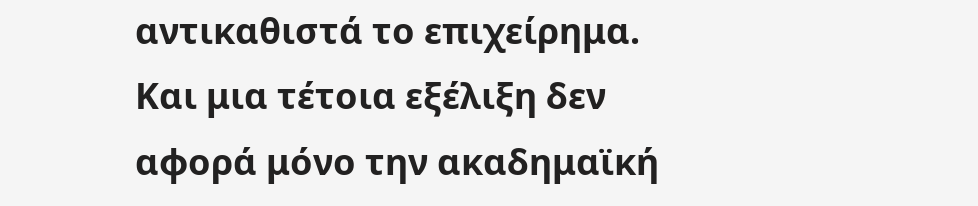αντικαθιστά το επιχείρημα. Και μια τέτοια εξέλιξη δεν αφορά μόνο την ακαδημαϊκή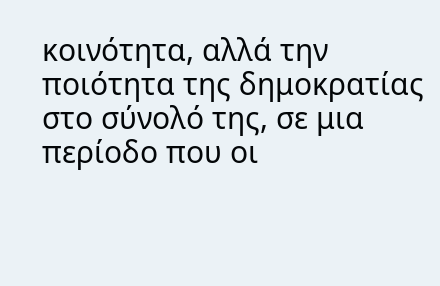κοινότητα, αλλά την ποιότητα της δημοκρατίας στο σύνολό της, σε μια περίοδο που οι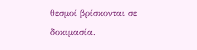θεσμοί βρίσκονται σε δοκιμασία.